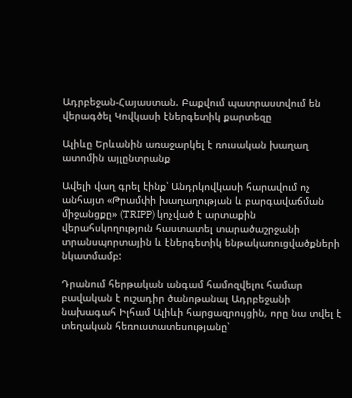Ադրբեջան-Հայաստան. Բաքվում պատրաստվում են վերագծել Կովկասի էներգետիկ քարտեզը

Ալիևը Երևանին առաջարկել է ռուսական խաղաղ ատոմին այլընտրանք

Ավելի վաղ գրել էինք՝ Անդրկովկասի հարավում ոչ անհայտ «Թրամփի խաղաղության և բարգավաճման միջանցքը» (TRIPP) կոչված է արտաքին վերահսկողություն հաստատել տարածաշրջանի տրանսպորտային և էներգետիկ ենթակառուցվածքների նկատմամբ:

Դրանում հերթական անգամ համոզվելու համար բավական է ուշադիր ծանոթանալ Ադրբեջանի նախագահ Իլհամ Ալիևի հարցազրույցին, որը նա տվել է տեղական հեռուստատեսությանը՝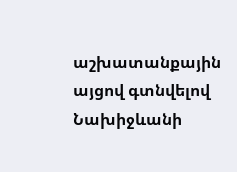աշխատանքային այցով գտնվելով Նախիջևանի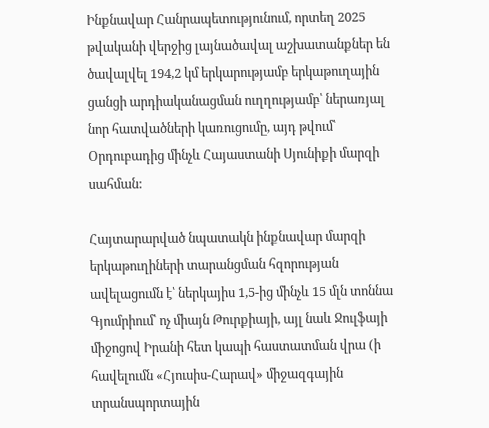Ինքնավար Հանրապետությունում, որտեղ 2025 թվականի վերջից լայնածավալ աշխատանքներ են ծավալվել 194,2 կմ երկարությամբ երկաթուղային ցանցի արդիականացման ուղղությամբ՝ ներառյալ նոր հատվածների կառուցումը, այդ թվում՝ Օրդուբադից մինչև Հայաստանի Սյունիքի մարզի սահման:

Հայտարարված նպատակն ինքնավար մարզի երկաթուղիների տարանցման հզորության ավելացումն է՝ ներկայիս 1,5-ից մինչև 15 մլն տոննա Գյումրիում՝ ոչ միայն Թուրքիայի, այլ նաև Ջուլֆայի միջոցով Իրանի հետ կապի հաստատման վրա (ի հավելումն «Հյուսիս-Հարավ» միջազգային տրանսպորտային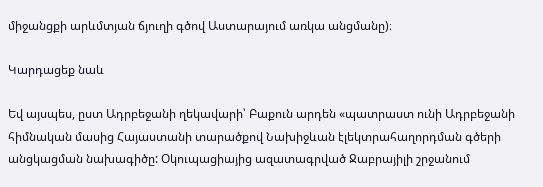միջանցքի արևմտյան ճյուղի գծով Աստարայում առկա անցմանը)։

Կարդացեք նաև

Եվ այսպես, ըստ Ադրբեջանի ղեկավարի՝ Բաքուն արդեն «պատրաստ ունի Ադրբեջանի հիմնական մասից Հայաստանի տարածքով Նախիջևան էլեկտրահաղորդման գծերի անցկացման նախագիծը: Օկուպացիայից ազատագրված Ջաբրայիլի շրջանում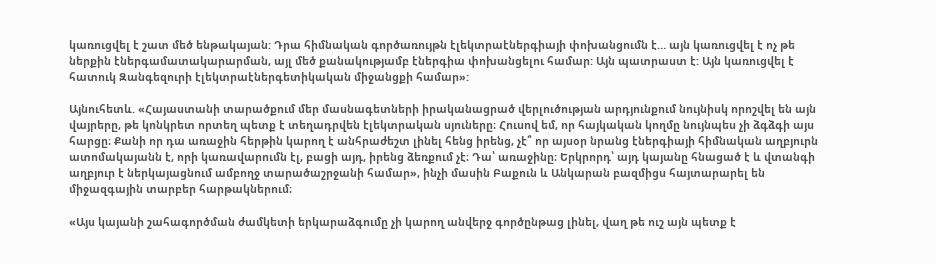կառուցվել է շատ մեծ ենթակայան: Դրա հիմնական գործառույթն էլեկտրաէներգիայի փոխանցումն է… այն կառուցվել է ոչ թե ներքին էներգամատակարարման, այլ մեծ քանակությամբ էներգիա փոխանցելու համար: Այն պատրաստ է: Այն կառուցվել է հատուկ Զանգեզուրի էլեկտրաէներգետիկական միջանցքի համար»:

Այնուհետև. «Հայաստանի տարածքում մեր մասնագետների իրականացրած վերլուծության արդյունքում նույնիսկ որոշվել են այն վայրերը, թե կոնկրետ որտեղ պետք է տեղադրվեն էլեկտրական սյուները։ Հուսով եմ, որ հայկական կողմը նույնպես չի ձգձգի այս հարցը։ Քանի որ դա առաջին հերթին կարող է անհրաժեշտ լինել հենց իրենց, չէ՞ որ այսօր նրանց էներգիայի հիմնական աղբյուրն ատոմակայանն է, որի կառավարումն էլ, բացի այդ, իրենց ձեռքում չէ։ Դա՝ առաջինը։ Երկրորդ՝ այդ կայանը հնացած է և վտանգի աղբյուր է ներկայացնում ամբողջ տարածաշրջանի համար», ինչի մասին Բաքուն և Անկարան բազմիցս հայտարարել են միջազգային տարբեր հարթակներում։

«Այս կայանի շահագործման ժամկետի երկարաձգումը չի կարող անվերջ գործընթաց լինել, վաղ թե ուշ այն պետք է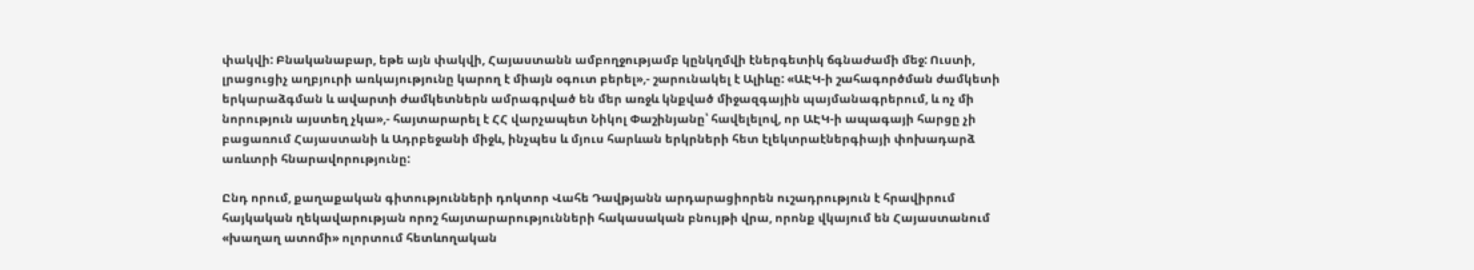փակվի: Բնականաբար, եթե այն փակվի, Հայաստանն ամբողջությամբ կընկղմվի էներգետիկ ճգնաժամի մեջ: Ուստի, լրացուցիչ աղբյուրի առկայությունը կարող է միայն օգուտ բերել»,- շարունակել է Ալիևը: «ԱԷԿ-ի շահագործման ժամկետի երկարաձգման և ավարտի ժամկետներն ամրագրված են մեր առջև կնքված միջազգային պայմանագրերում, և ոչ մի նորություն այստեղ չկա»,- հայտարարել է ՀՀ վարչապետ Նիկոլ Փաշինյանը՝ հավելելով, որ ԱԷԿ-ի ապագայի հարցը չի բացառում Հայաստանի և Ադրբեջանի միջև, ինչպես և մյուս հարևան երկրների հետ էլեկտրաէներգիայի փոխադարձ առևտրի հնարավորությունը:

Ընդ որում, քաղաքական գիտությունների դոկտոր Վահե Դավթյանն արդարացիորեն ուշադրություն է հրավիրում հայկական ղեկավարության որոշ հայտարարությունների հակասական բնույթի վրա, որոնք վկայում են Հայաստանում «խաղաղ ատոմի» ոլորտում հետևողական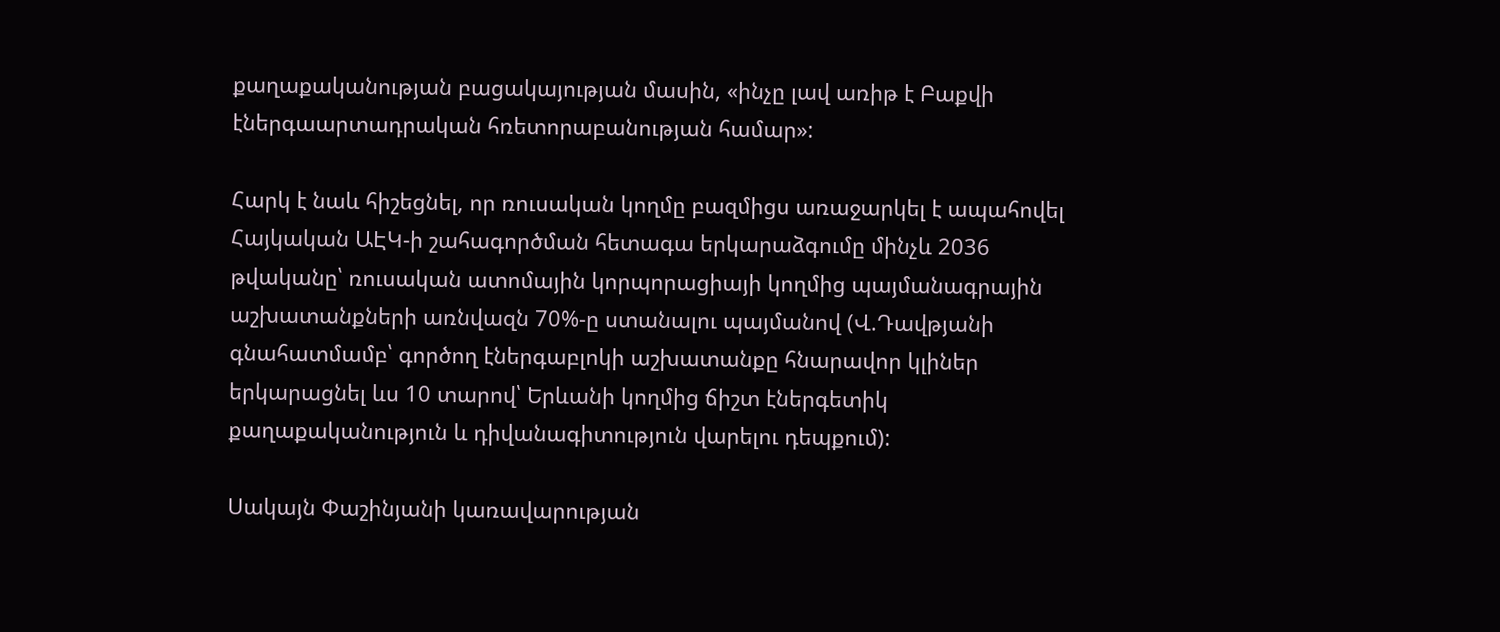քաղաքականության բացակայության մասին, «ինչը լավ առիթ է Բաքվի էներգաարտադրական հռետորաբանության համար»:

Հարկ է նաև հիշեցնել, որ ռուսական կողմը բազմիցս առաջարկել է ապահովել Հայկական ԱԷԿ-ի շահագործման հետագա երկարաձգումը մինչև 2036 թվականը՝ ռուսական ատոմային կորպորացիայի կողմից պայմանագրային աշխատանքների առնվազն 70%-ը ստանալու պայմանով (Վ.Դավթյանի գնահատմամբ՝ գործող էներգաբլոկի աշխատանքը հնարավոր կլիներ երկարացնել ևս 10 տարով՝ Երևանի կողմից ճիշտ էներգետիկ քաղաքականություն և դիվանագիտություն վարելու դեպքում):

Սակայն Փաշինյանի կառավարության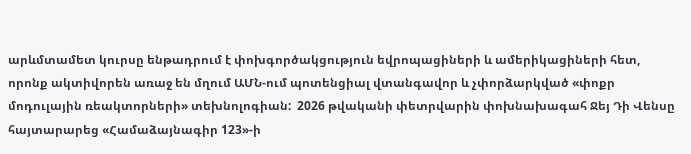արևմտամետ կուրսը ենթադրում է փոխգործակցություն եվրոպացիների և ամերիկացիների հետ, որոնք ակտիվորեն առաջ են մղում ԱՄՆ-ում պոտենցիալ վտանգավոր և չփորձարկված «փոքր մոդուլային ռեակտորների» տեխնոլոգիան:  2026 թվականի փետրվարին փոխնախագահ Ջեյ Դի Վենսը հայտարարեց «Համաձայնագիր 123»-ի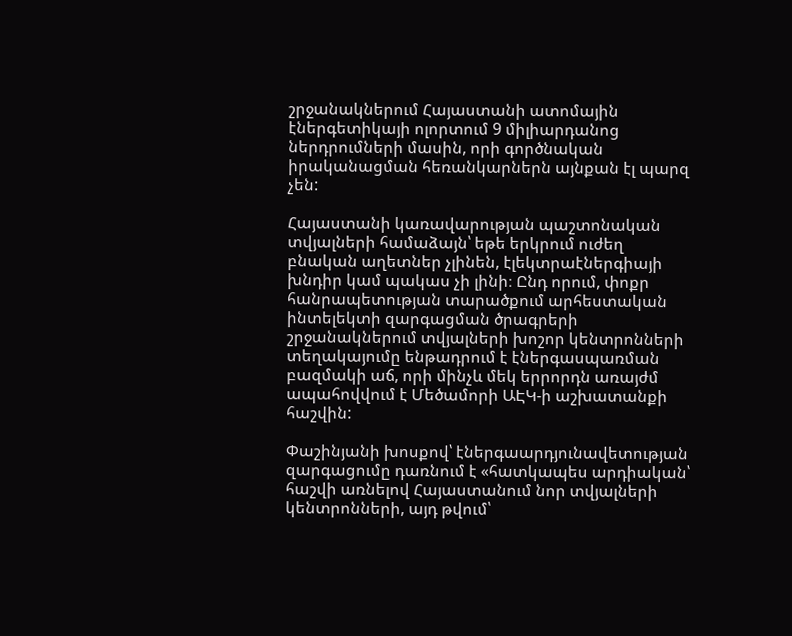շրջանակներում Հայաստանի ատոմային էներգետիկայի ոլորտում 9 միլիարդանոց ներդրումների մասին, որի գործնական իրականացման հեռանկարներն այնքան էլ պարզ չեն:

Հայաստանի կառավարության պաշտոնական տվյալների համաձայն՝ եթե երկրում ուժեղ բնական աղետներ չլինեն, էլեկտրաէներգիայի խնդիր կամ պակաս չի լինի։ Ընդ որում, փոքր հանրապետության տարածքում արհեստական ինտելեկտի զարգացման ծրագրերի շրջանակներում տվյալների խոշոր կենտրոնների տեղակայումը ենթադրում է էներգասպառման բազմակի աճ, որի մինչև մեկ երրորդն առայժմ ապահովվում է Մեծամորի ԱԷԿ-ի աշխատանքի հաշվին:

Փաշինյանի խոսքով՝ էներգաարդյունավետության զարգացումը դառնում է «հատկապես արդիական՝ հաշվի առնելով Հայաստանում նոր տվյալների կենտրոնների, այդ թվում՝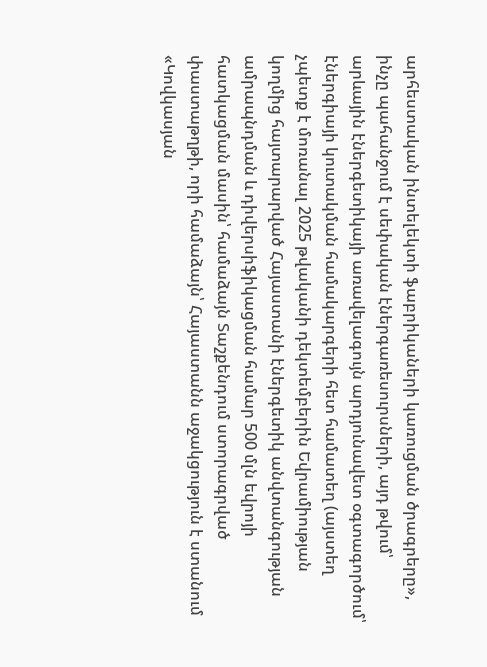արհեստական ինտելեկտի ֆաբրիկաների կառուցման ծրագրերը», ինչը պահանջում է սեփական էներգառեսուրսների, այդ թվում՝ արևային էներգետիկայի առավելագույն արդյունավետ օգտագործում՝ էներգիայի կուտակման համակարգերի հետ համատեղ (այստեղ չպետք է մոռանալ 2025 թվականի դեկտեմբերին Եվրամիության կողմից հայտարարված Հայաստանի էներգետիկ անվտանգության ամրապնդման և դիվերսիֆիկացման համար 500 մլն եվրոյի հատկացման մասին՝ համաձայն Տաշքենդում ստորագրված փաստաթղթի, որի համաձայն՝ Հայաստանն աջակցություն է ստանում «Կովկասյան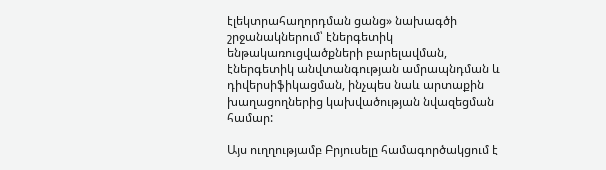էլեկտրահաղորդման ցանց» նախագծի շրջանակներում՝ էներգետիկ ենթակառուցվածքների բարելավման, էներգետիկ անվտանգության ամրապնդման և դիվերսիֆիկացման, ինչպես նաև արտաքին խաղացողներից կախվածության նվազեցման համար:

Այս ուղղությամբ Բրյուսելը համագործակցում է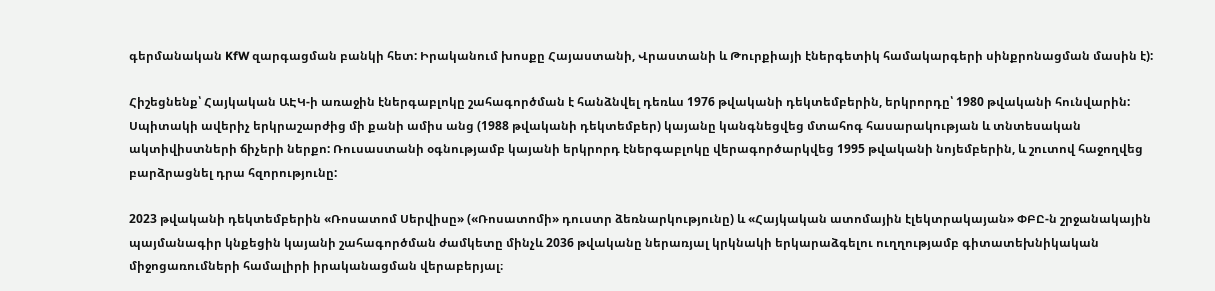գերմանական KfW զարգացման բանկի հետ: Իրականում խոսքը Հայաստանի, Վրաստանի և Թուրքիայի էներգետիկ համակարգերի սինքրոնացման մասին է):

Հիշեցնենք՝ Հայկական ԱԷԿ-ի առաջին էներգաբլոկը շահագործման է հանձնվել դեռևս 1976 թվականի դեկտեմբերին, երկրորդը՝ 1980 թվականի հունվարին: Սպիտակի ավերիչ երկրաշարժից մի քանի ամիս անց (1988 թվականի դեկտեմբեր) կայանը կանգնեցվեց մտահոգ հասարակության և տնտեսական ակտիվիստների ճիչերի ներքո: Ռուսաստանի օգնությամբ կայանի երկրորդ էներգաբլոկը վերագործարկվեց 1995 թվականի նոյեմբերին, և շուտով հաջողվեց բարձրացնել դրա հզորությունը:

2023 թվականի դեկտեմբերին «Ռոսատոմ Սերվիսը» («Ռոսատոմի» դուստր ձեռնարկությունը) և «Հայկական ատոմային էլեկտրակայան» ՓԲԸ-ն շրջանակային պայմանագիր կնքեցին կայանի շահագործման ժամկետը մինչև 2036 թվականը ներառյալ կրկնակի երկարաձգելու ուղղությամբ գիտատեխնիկական միջոցառումների համալիրի իրականացման վերաբերյալ։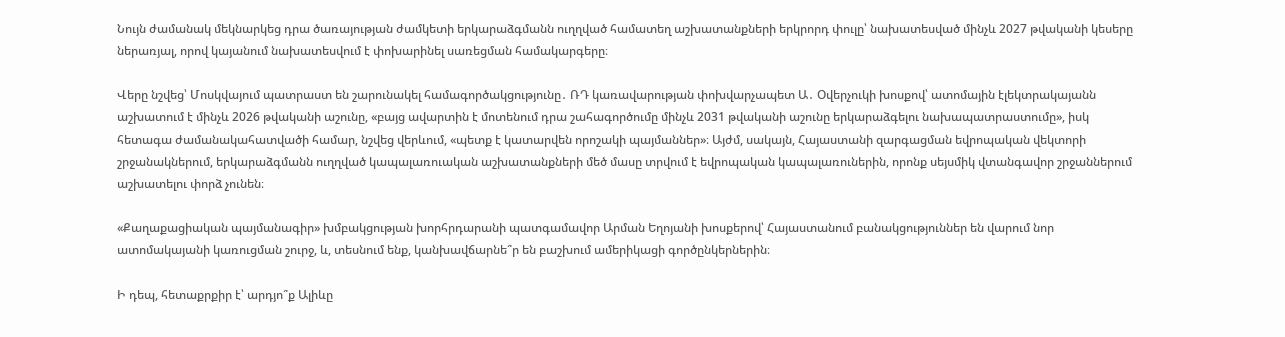Նույն ժամանակ մեկնարկեց դրա ծառայության ժամկետի երկարաձգմանն ուղղված համատեղ աշխատանքների երկրորդ փուլը՝ նախատեսված մինչև 2027 թվականի կեսերը ներառյալ, որով կայանում նախատեսվում է փոխարինել սառեցման համակարգերը։

Վերը նշվեց՝ Մոսկվայում պատրաստ են շարունակել համագործակցությունը․ ՌԴ կառավարության փոխվարչապետ Ա․ Օվերչուկի խոսքով՝ ատոմային էլեկտրակայանն աշխատում է մինչև 2026 թվականի աշունը, «բայց ավարտին է մոտենում դրա շահագործումը մինչև 2031 թվականի աշունը երկարաձգելու նախապատրաստումը», իսկ հետագա ժամանակահատվածի համար, նշվեց վերևում, «պետք է կատարվեն որոշակի պայմաններ»։ Այժմ, սակայն, Հայաստանի զարգացման եվրոպական վեկտորի շրջանակներում, երկարաձգմանն ուղղված կապալառուական աշխատանքների մեծ մասը տրվում է եվրոպական կապալառուներին, որոնք սեյսմիկ վտանգավոր շրջաններում աշխատելու փորձ չունեն։

«Քաղաքացիական պայմանագիր» խմբակցության խորհրդարանի պատգամավոր Արման Եղոյանի խոսքերով՝ Հայաստանում բանակցություններ են վարում նոր ատոմակայանի կառուցման շուրջ, և, տեսնում ենք, կանխավճարնե՞ր են բաշխում ամերիկացի գործընկերներին։

Ի դեպ, հետաքրքիր է՝ արդյո՞ք Ալիևը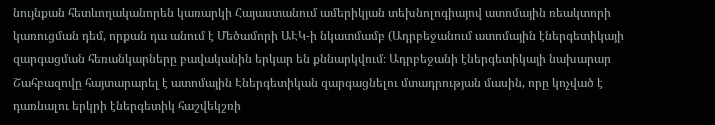նույնքան հետևողականորեն կառարկի Հայաստանում ամերիկյան տեխնոլոգիայով ատոմային ռեակտորի կառուցման դեմ, որքան դա անում է Մեծամորի ԱԷԿ-ի նկատմամբ (Ադրբեջանում ատոմային էներգետիկայի զարգացման հեռանկարները բավականին երկար են քննարկվում։ Ադրբեջանի էներգետիկայի նախարար Շահբազովը հայտարարել է ատոմային Էներգետիկան զարգացնելու մտադրության մասին, որը կոչված է դառնալու երկրի էներգետիկ հաշվեկշռի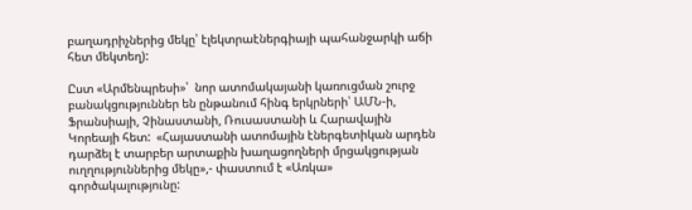բաղադրիչներից մեկը՝ էլեկտրաէներգիայի պահանջարկի աճի հետ մեկտեղ):

Ըստ «Արմենպրեսի»՝  նոր ատոմակայանի կառուցման շուրջ բանակցություններ են ընթանում հինգ երկրների՝ ԱՄՆ-ի, Ֆրանսիայի, Չինաստանի, Ռուսաստանի և Հարավային Կորեայի հետ:  «Հայաստանի ատոմային էներգետիկան արդեն դարձել է տարբեր արտաքին խաղացողների մրցակցության ուղղություններից մեկը»,- փաստում է «Առկա» գործակալությունը: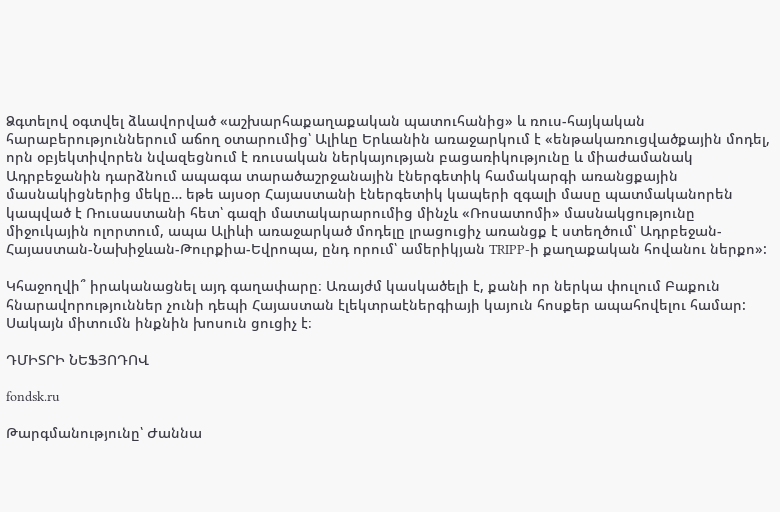Ձգտելով օգտվել ձևավորված «աշխարհաքաղաքական պատուհանից» և ռուս-հայկական հարաբերություններում աճող օտարումից՝ Ալիևը Երևանին առաջարկում է «ենթակառուցվածքային մոդել, որն օբյեկտիվորեն նվազեցնում է ռուսական ներկայության բացառիկությունը և միաժամանակ Ադրբեջանին դարձնում ապագա տարածաշրջանային էներգետիկ համակարգի առանցքային մասնակիցներից մեկը… եթե այսօր Հայաստանի էներգետիկ կապերի զգալի մասը պատմականորեն կապված է Ռուսաստանի հետ՝ գազի մատակարարումից մինչև «Ռոսատոմի» մասնակցությունը միջուկային ոլորտում, ապա Ալիևի առաջարկած մոդելը լրացուցիչ առանցք է ստեղծում՝ Ադրբեջան-Հայաստան-Նախիջևան-Թուրքիա-Եվրոպա, ընդ որում՝ ամերիկյան TRIPP-ի քաղաքական հովանու ներքո»:

Կհաջողվի՞ իրականացնել այդ գաղափարը։ Առայժմ կասկածելի է, քանի որ ներկա փուլում Բաքուն հնարավորություններ չունի դեպի Հայաստան էլեկտրաէներգիայի կայուն հոսքեր ապահովելու համար: Սակայն միտումն ինքնին խոսուն ցուցիչ է։

ԴՄԻՏՐԻ ՆԵՖՅՈԴՈՎ

fondsk.ru

Թարգմանությունը՝ Ժաննա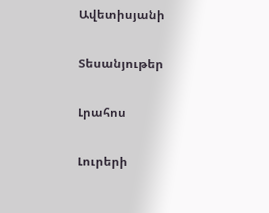Ավետիսյանի

Տեսանյութեր

Լրահոս

Լուրերի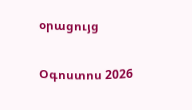օրացույց

Օգոստոս 2026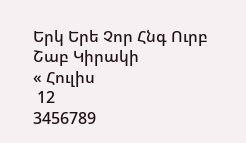Երկ Երե Չոր Հնգ Ուրբ Շաբ Կիրակի
« Հուլիս
 12
3456789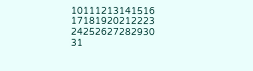10111213141516
17181920212223
24252627282930
31